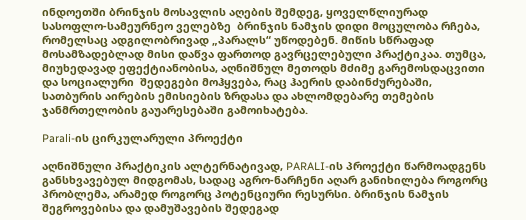ინდოეთში ბრინჯის მოსავლის აღების შემდეგ, ყოველწლიურად სასოფლო-სამეურნეო ველებზე  ბრინჯის ნამჯის დიდი მოცულობა რჩება, რომელსაც ადგილობრივად „პარალს“ უწოდებენ. მიწის სწრაფად მოსამზადებლად მისი დაწვა ფართოდ გავრცელებული პრაქტიკაა. თუმცა, მიუხედავად ეფექტიანობისა, აღნიშნულ მეთოდს მძიმე გარემოსდაცვითი და სოციალური  შედეგები მოჰყვება, რაც ჰაერის დაბინძურებაში, სათბურის აირების ემისიების ზრდასა და ახლომდებარე თემების ჯანმრთელობის გაუარესებაში გამოიხატება.

Parali-ის ცირკულარული პროექტი

აღნიშნული პრაქტიკის ალტერნატივად, PARALI-ის პროექტი წარმოადგენს განსხვავებულ მიდგომას, სადაც აგრო-ნარჩენი აღარ განიხილება როგორც პრობლემა, არამედ როგორც პოტენციური რესურსი. ბრინჯის ნამჯის შეგროვებისა და დამუშავების შედეგად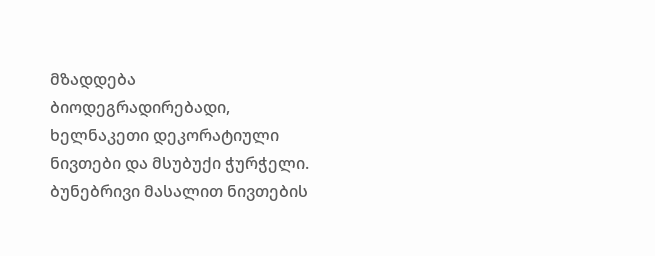მზადდება ბიოდეგრადირებადი, ხელნაკეთი დეკორატიული ნივთები და მსუბუქი ჭურჭელი. ბუნებრივი მასალით ნივთების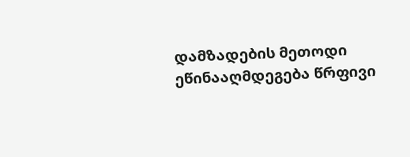დამზადების მეთოდი  ეწინააღმდეგება წრფივი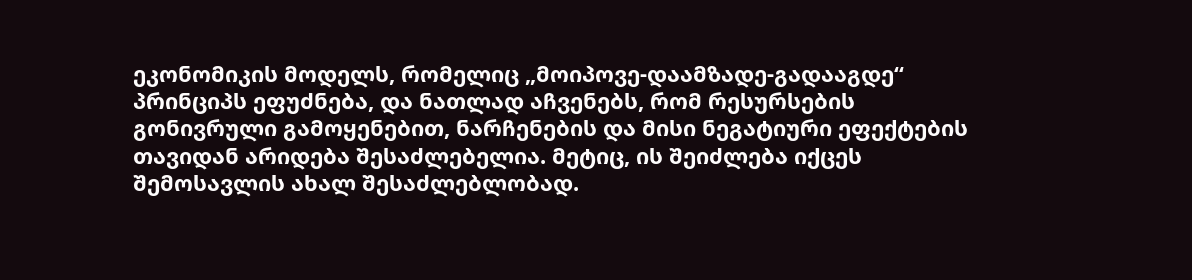ეკონომიკის მოდელს, რომელიც „მოიპოვე-დაამზადე-გადააგდე“ პრინციპს ეფუძნება, და ნათლად აჩვენებს, რომ რესურსების გონივრული გამოყენებით, ნარჩენების და მისი ნეგატიური ეფექტების თავიდან არიდება შესაძლებელია. მეტიც, ის შეიძლება იქცეს შემოსავლის ახალ შესაძლებლობად.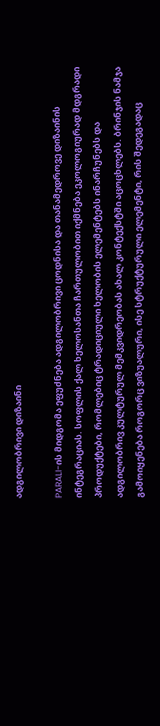ადგილობრივი დიზაინი

PARALI-ის მიდგომა ეფუძნება ადგილობრივი ცოდნისა და თანამედროვე დიზაინის ინტეგრაციას. სოფლის ქალ ხელოსანთა ჩართულობით იქმნება ეკოლოგიურად მდგრადი პროდუქტები, რომლებიც ტრადიციული ხელობის ელემენტებს ინარჩუნებს და ადგილობრივ კულტურულ მემკვიდრეობას ახალ კონტექსტში აცოცხლებს. ბრინჯის ნამჯა გამოიყენება როგორც ვიზუალური, ისე სტრუქტურული ელემენტი, რის შედეგადაც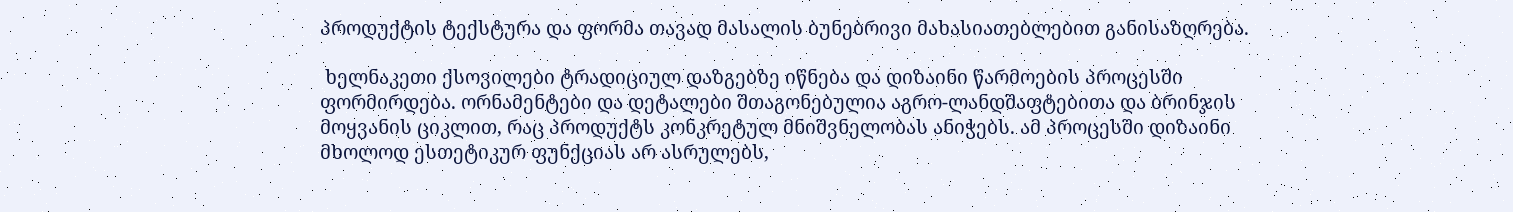პროდუქტის ტექსტურა და ფორმა თავად მასალის ბუნებრივი მახასიათებლებით განისაზღრება.

 ხელნაკეთი ქსოვილები ტრადიციულ დაზგებზე იწნება და დიზაინი წარმოების პროცესში ფორმირდება. ორნამენტები და დეტალები შთაგონებულია აგრო-ლანდშაფტებითა და ბრინჯის მოყვანის ციკლით, რაც პროდუქტს კონკრეტულ მნიშვნელობას ანიჭებს. ამ პროცესში დიზაინი მხოლოდ ესთეტიკურ ფუნქციას არ ასრულებს,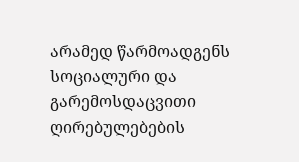არამედ წარმოადგენს სოციალური და გარემოსდაცვითი ღირებულებების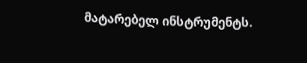მატარებელ ინსტრუმენტს.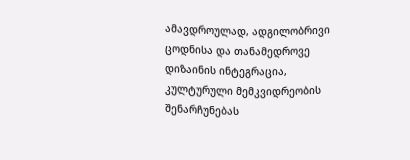ამავდროულად, ადგილობრივი ცოდნისა და თანამედროვე დიზაინის ინტეგრაცია, კულტურული მემკვიდრეობის შენარჩუნებას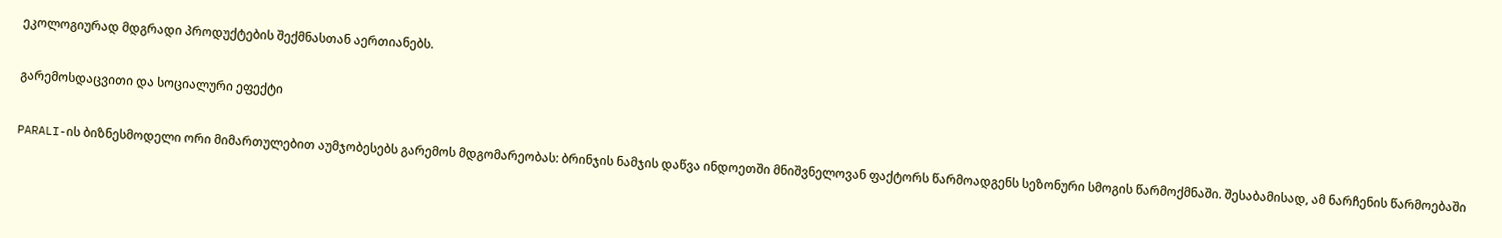ეკოლოგიურად მდგრადი პროდუქტების შექმნასთან აერთიანებს.

გარემოსდაცვითი და სოციალური ეფექტი

PARALI-ის ბიზნესმოდელი ორი მიმართულებით აუმჯობესებს გარემოს მდგომარეობას: ბრინჯის ნამჯის დაწვა ინდოეთში მნიშვნელოვან ფაქტორს წარმოადგენს სეზონური სმოგის წარმოქმნაში. შესაბამისად, ამ ნარჩენის წარმოებაში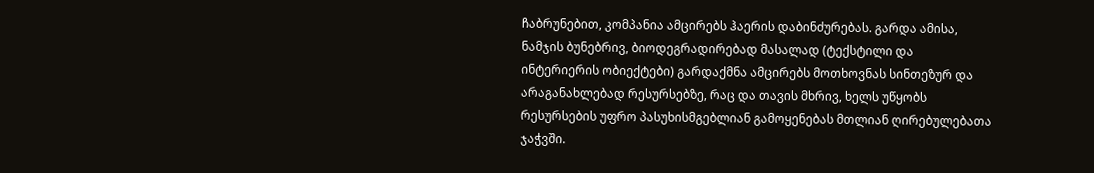ჩაბრუნებით, კომპანია ამცირებს ჰაერის დაბინძურებას. გარდა ამისა, ნამჯის ბუნებრივ, ბიოდეგრადირებად მასალად (ტექსტილი და ინტერიერის ობიექტები) გარდაქმნა ამცირებს მოთხოვნას სინთეზურ და არაგანახლებად რესურსებზე, რაც და თავის მხრივ, ხელს უწყობს რესურსების უფრო პასუხისმგებლიან გამოყენებას მთლიან ღირებულებათა ჯაჭვში.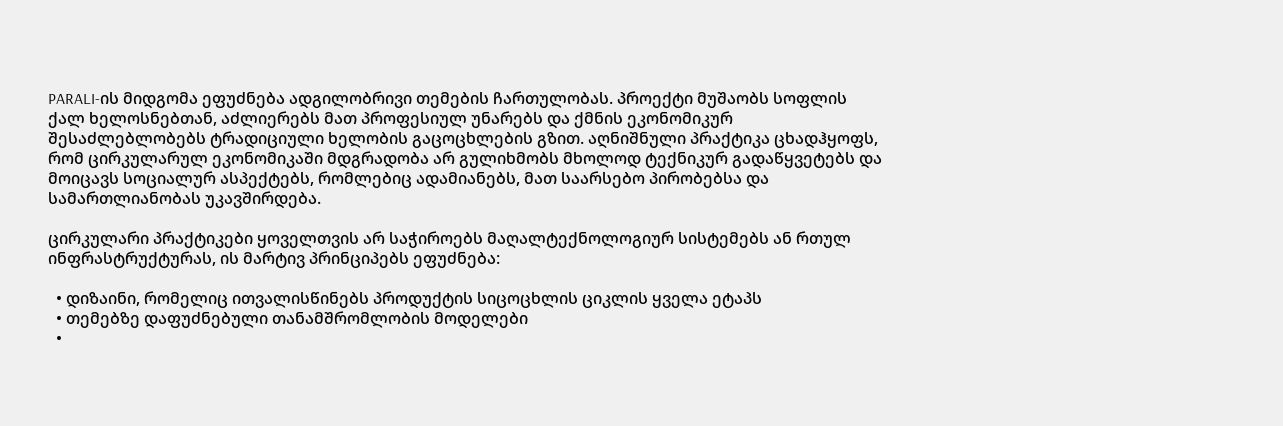PARALI-ის მიდგომა ეფუძნება ადგილობრივი თემების ჩართულობას. პროექტი მუშაობს სოფლის ქალ ხელოსნებთან, აძლიერებს მათ პროფესიულ უნარებს და ქმნის ეკონომიკურ შესაძლებლობებს ტრადიციული ხელობის გაცოცხლების გზით. აღნიშნული პრაქტიკა ცხადჰყოფს, რომ ცირკულარულ ეკონომიკაში მდგრადობა არ გულიხმობს მხოლოდ ტექნიკურ გადაწყვეტებს და მოიცავს სოციალურ ასპექტებს, რომლებიც ადამიანებს, მათ საარსებო პირობებსა და სამართლიანობას უკავშირდება.

ცირკულარი პრაქტიკები ყოველთვის არ საჭიროებს მაღალტექნოლოგიურ სისტემებს ან რთულ ინფრასტრუქტურას, ის მარტივ პრინციპებს ეფუძნება:

  • დიზაინი, რომელიც ითვალისწინებს პროდუქტის სიცოცხლის ციკლის ყველა ეტაპს
  • თემებზე დაფუძნებული თანამშრომლობის მოდელები
  •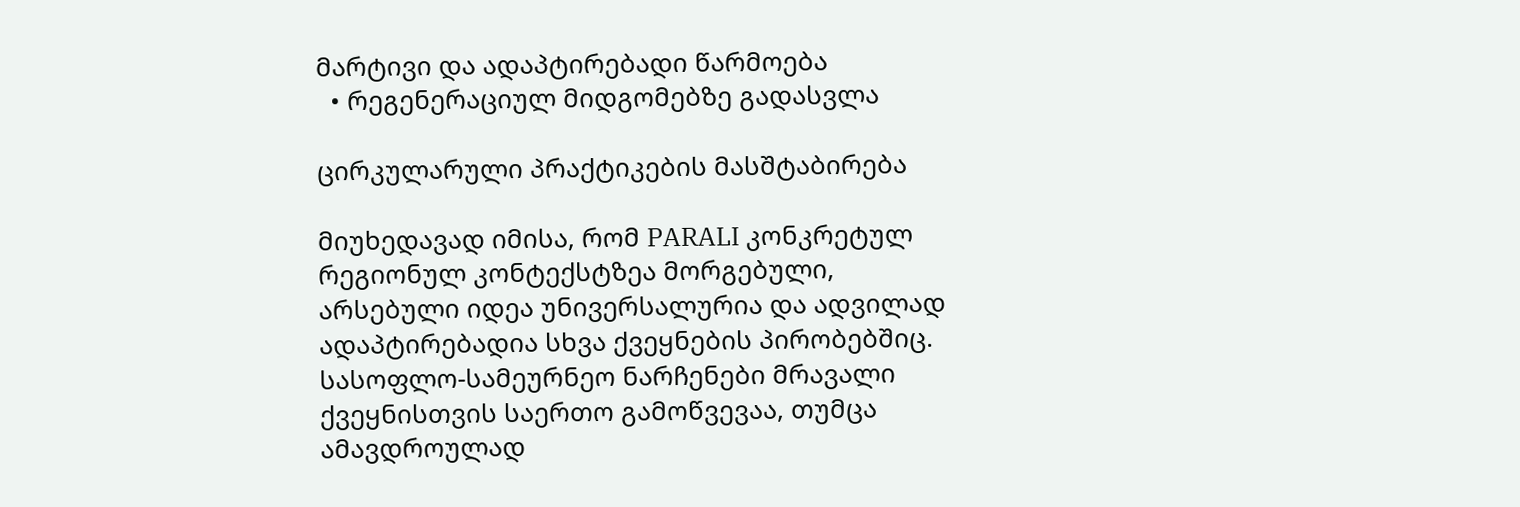მარტივი და ადაპტირებადი წარმოება
  • რეგენერაციულ მიდგომებზე გადასვლა

ცირკულარული პრაქტიკების მასშტაბირება

მიუხედავად იმისა, რომ PARALI კონკრეტულ რეგიონულ კონტექსტზეა მორგებული, არსებული იდეა უნივერსალურია და ადვილად ადაპტირებადია სხვა ქვეყნების პირობებშიც. სასოფლო-სამეურნეო ნარჩენები მრავალი ქვეყნისთვის საერთო გამოწვევაა, თუმცა ამავდროულად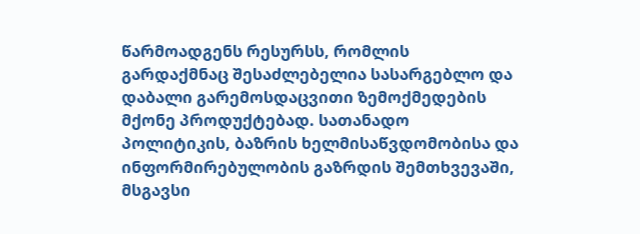წარმოადგენს რესურსს, რომლის გარდაქმნაც შესაძლებელია სასარგებლო და დაბალი გარემოსდაცვითი ზემოქმედების მქონე პროდუქტებად. სათანადო პოლიტიკის, ბაზრის ხელმისაწვდომობისა და ინფორმირებულობის გაზრდის შემთხვევაში, მსგავსი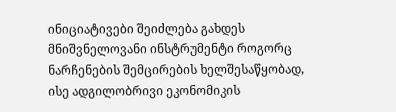ინიციატივები შეიძლება გახდეს მნიშვნელოვანი ინსტრუმენტი როგორც ნარჩენების შემცირების ხელშესაწყობად, ისე ადგილობრივი ეკონომიკის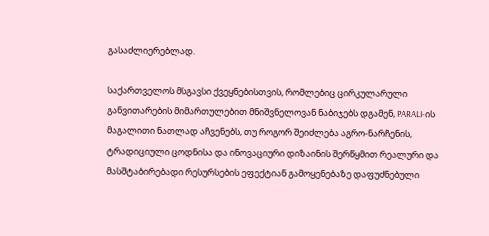გასაძლიერებლად.

საქართველოს მსგავსი ქვეყნებისთვის, რომლებიც ცირკულარული განვითარების მიმართულებით მნიშვნელოვან ნაბიჯებს დგამენ, PARALI-ის მაგალითი ნათლად აჩვენებს, თუ როგორ შეიძლება აგრო-ნარჩენის, ტრადიციული ცოდნისა და ინოვაციური დიზაინის შერწყმით რეალური და მასშტაბირებადი რესურსების ეფექტიან გამოყენებაზე დაფუძნებული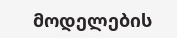მოდელების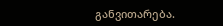განვითარება.